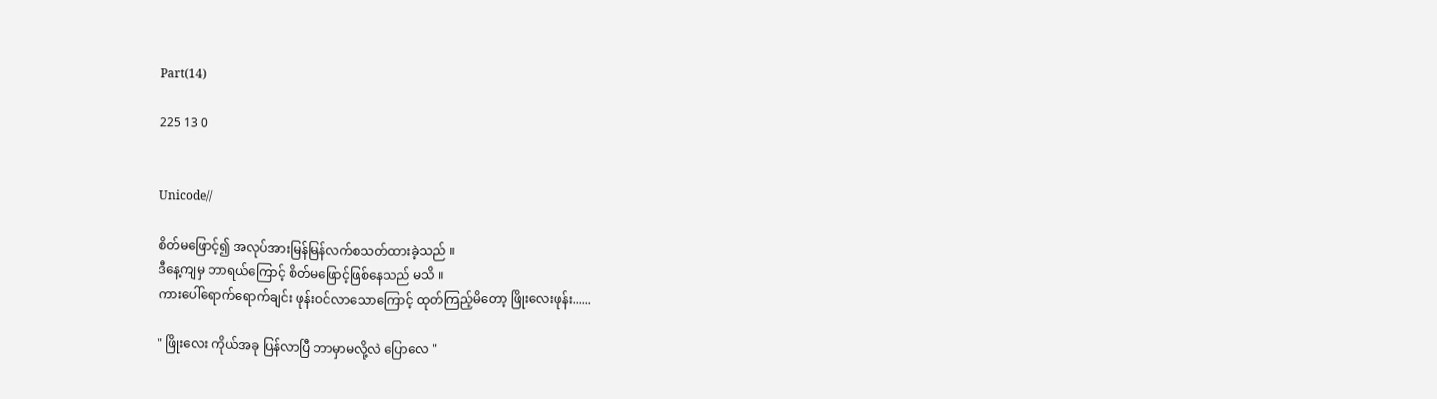Part(14)

225 13 0


Unicode//

စိတ်မဖြောင့်၍ အလုပ်အားမြန်မြန်လက်စသတ်ထားခဲ့သည် ။
ဒီနေ့ကျမှ ဘာရယ်ကြောင့် စိတ်မဖြောင့်ဖြစ်နေသည် မသိ ။
ကားပေါ်ရောက်ရောက်ချင်း ဖုန်းဝင်လာသောကြောင့် ထုတ်ကြည့်မိတော့ ဖြိုးလေးဖုန်း......

" ဖြိုးလေး ကိုယ်အခု ပြန်လာပြီ ဘာမှာမလို့လဲ ပြောလေ "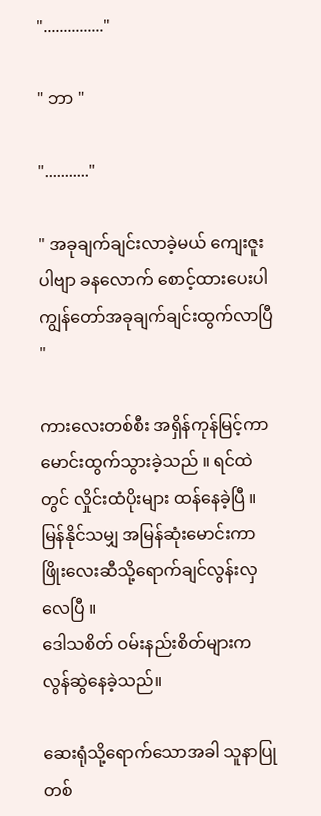"..............."

" ဘာ "

"..........."

" အခုချက်ချင်းလာခဲ့မယ် ကျေးဇူးပါဗျာ ခနလောက် စောင့်ထားပေးပါ ကျွန်တော်အခုချက်ချင်းထွက်လာပြီ "

ကားလေးတစ်စီး အရှိန်ကုန်မြင့်ကာ မောင်းထွက်သွားခဲ့သည် ။ ရင်ထဲတွင် လှိုင်းထံပိုးများ ထန်နေခဲ့ပြီ ။ မြန်နိုင်သမျှ အမြန်ဆုံးမောင်းကာ ဖြိုးလေးဆီသို့ရောက်ချင်လွန်းလှလေပြီ ။
ဒေါသစိတ် ဝမ်းနည်းစိတ်များက လွန်ဆွဲနေခဲ့သည်။

ဆေးရုံသို့ရောက်သောအခါ သူနာပြုတစ်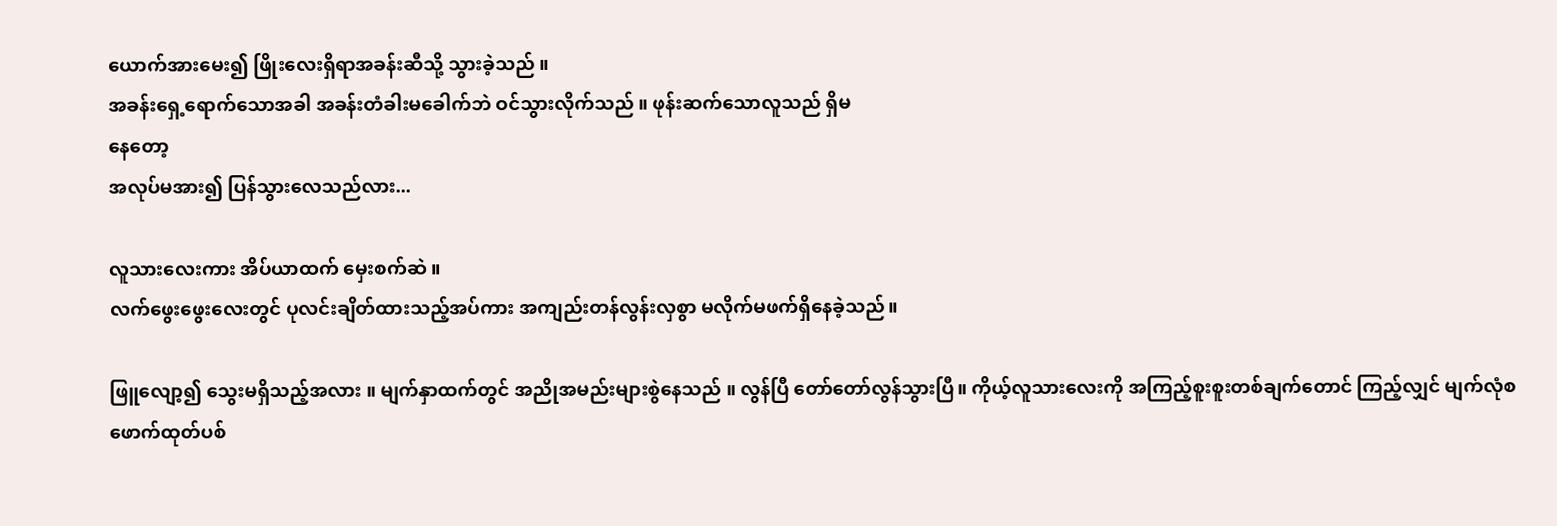ယောက်အားမေး၍ ဖြိုးလေးရှိရာအခန်းဆီသို့ သွားခဲ့သည် ။
အခန်းရှေ့ရောက်သောအခါ အခန်းတံခါးမခေါက်ဘဲ ဝင်သွားလိုက်သည် ။ ဖုန်းဆက်သောလူသည် ရှိမ
နေတော့
အလုပ်မအား၍ ပြန်သွားလေသည်လား...

လူသားလေးကား အိပ်ယာထက် မှေးစက်ဆဲ ။
လက်ဖွေးဖွေးလေးတွင် ပုလင်းချိတ်ထားသည့်အပ်ကား အကျည်းတန်လွန်းလှစွာ မလိုက်မဖက်ရှိနေခဲ့သည်။

ဖြူလျော့၍ သွေးမရှိသည့်အလား ။ မျက်နှာထက်တွင် အညိုအမည်းများစွဲနေသည် ။ လွန်ပြီ တော်တော်လွန်သွားပြီ။ ကိုယ့်လူသားလေးကို အကြည့်စူးစူးတစ်ချက်တောင် ကြည့်လျှင် မျက်လုံစဖောက်ထုတ်ပစ်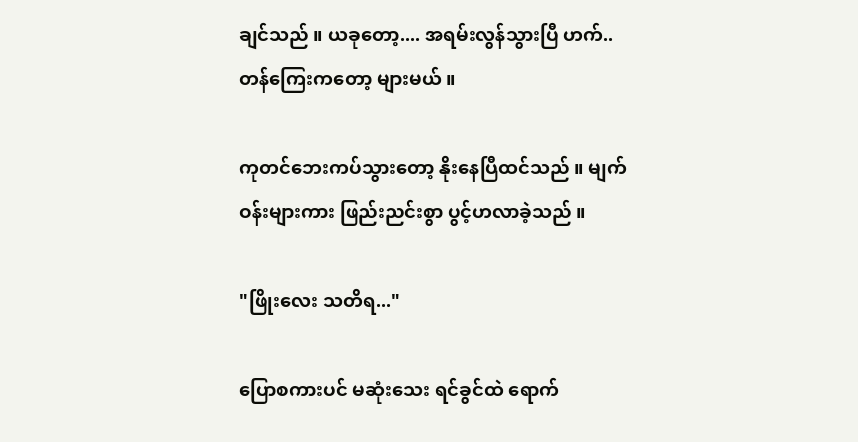ချင်သည် ။ ယခုတော့.... အရမ်းလွန်သွားပြီ ဟက်.. တန်ကြေးကတော့ များမယ် ။

ကုတင်ဘေးကပ်သွားတော့ နိုးနေပြီထင်သည် ။ မျက်ဝန်းများကား ဖြည်းညင်းစွာ ပွင့်ဟလာခဲ့သည် ။

"ဖြိုးလေး သတိရ..."

ပြောစကားပင် မဆုံးသေး ရင်ခွင်ထဲ ရောက်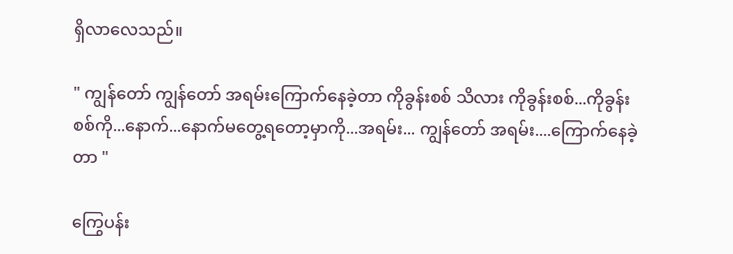ရှိလာလေသည်။

" ကျွန်တော် ကျွန်တော် အရမ်းကြောက်နေခဲ့တာ ကိုခွန်းစစ် သိလား ကိုခွန်းစစ်...ကိုခွန်းစစ်ကို...နောက်...နောက်မတွေ့ရတော့မှာကို...အရမ်း... ကျွန်တော် အရမ်း....ကြောက်နေခဲ့တာ "

ကြွေပန်း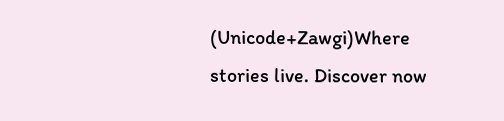(Unicode+Zawgi)Where stories live. Discover now